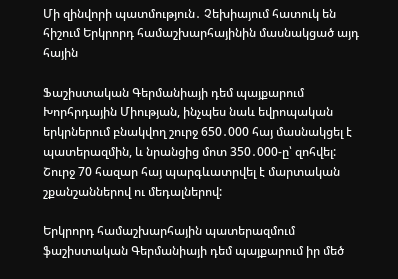Մի զինվորի պատմություն․ Չեխիայում հատուկ են հիշում Երկրորդ համաշխարհայինին մասնակցած այդ հային

Ֆաշիստական Գերմանիայի դեմ պայքարում Խորհրդային Միության, ինչպես նաև եվրոպական երկրներում բնակվող շուրջ 650․000 հայ մասնակցել է պատերազմին, և նրանցից մոտ 350․000-ը՝ զոհվել: Շուրջ 70 հազար հայ պարգևատրվել է մարտական շքանշաններով ու մեդալներով:

Երկրորդ համաշխարհային պատերազմում ֆաշիստական Գերմանիայի դեմ պայքարում իր մեծ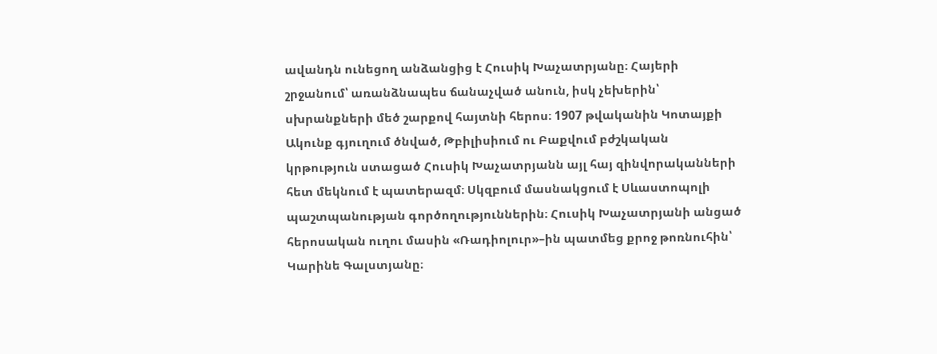ավանդն ունեցող անձանցից է Հուսիկ Խաչատրյանը։ Հայերի շրջանում՝ առանձնապես ճանաչված անուն, իսկ չեխերին՝ սխրանքների մեծ շարքով հայտնի հերոս։ 1907 թվականին Կոտայքի Ակունք գյուղում ծնված, Թբիլիսիում ու Բաքվում բժշկական կրթություն ստացած Հուսիկ Խաչատրյանն այլ հայ զինվորականների հետ մեկնում է պատերազմ։ Սկզբում մասնակցում է Սևաստոպոլի պաշտպանության գործողություններին։ Հուսիկ Խաչատրյանի անցած հերոսական ուղու մասին «Ռադիոլուր»–ին պատմեց քրոջ թոռնուհին՝ Կարինե Գալստյանը։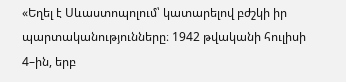«Եղել է Սևաստոպոլում՝ կատարելով բժշկի իր պարտականությունները։ 1942 թվականի հուլիսի 4–ին, երբ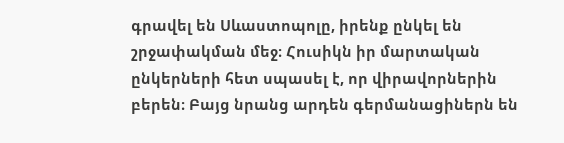գրավել են Սևաստոպոլը, իրենք ընկել են շրջափակման մեջ։ Հուսիկն իր մարտական ընկերների հետ սպասել է, որ վիրավորներին բերեն։ Բայց նրանց արդեն գերմանացիներն են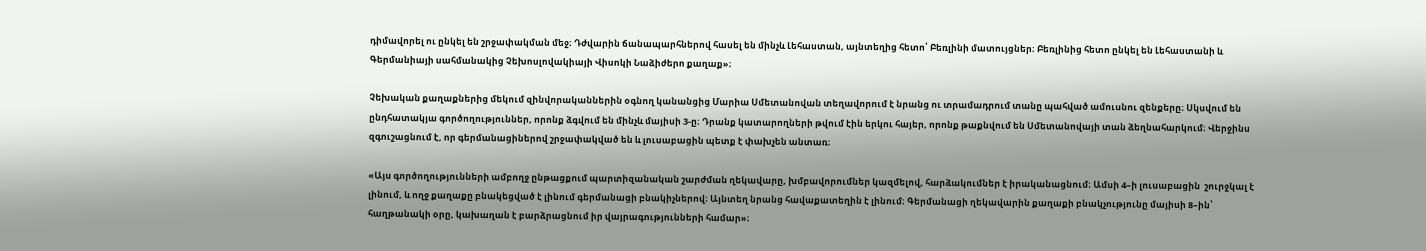դիմավորել ու ընկել են շրջափակման մեջ։ Դժվարին ճանապարհներով հասել են մինչև Լեհաստան, այնտեղից հետո՝ Բեռլինի մատույցներ։ Բեռլինից հետո ընկել են Լեհաստանի և Գերմանիայի սահմանակից Չեխոսլովակիայի Վիսոկի Նաձիժերո քաղաք»։

Չեխական քաղաքներից մեկում զինվորականներին օգնող կանանցից Մարիա Սմետանովան տեղավորում է նրանց ու տրամադրում տանը պահված ամուսնու զենքերը։ Սկսվում են ընդհատակյա գործողություններ, որոնք ձգվում են մինչև մայիսի 3-ը։ Դրանք կատարողների թվում էին երկու հայեր, որոնք թաքնվում են Սմետանովայի տան ձեղնահարկում։ Վերջինս զգուշացնում է, որ գերմանացիներով շրջափակված են և լուսաբացին պետք է փախչեն անտառ։

«Այս գործողությունների ամբողջ ընթացքում պարտիզանական շարժման ղեկավարը, խմբավորումներ կազմելով, հարձակումներ է իրականացնում։ Ամսի 4–ի լուսաբացին  շուրջկալ է լինում, և ողջ քաղաքը բնակեցված է լինում գերմանացի բնակիչներով։ Այնտեղ նրանց հավաքատեղին է լինում։ Գերմանացի ղեկավարին քաղաքի բնակչությունը մայիսի 8–ին՝ հաղթանակի օրը, կախաղան է բարձրացնում իր վայրագությունների համար»։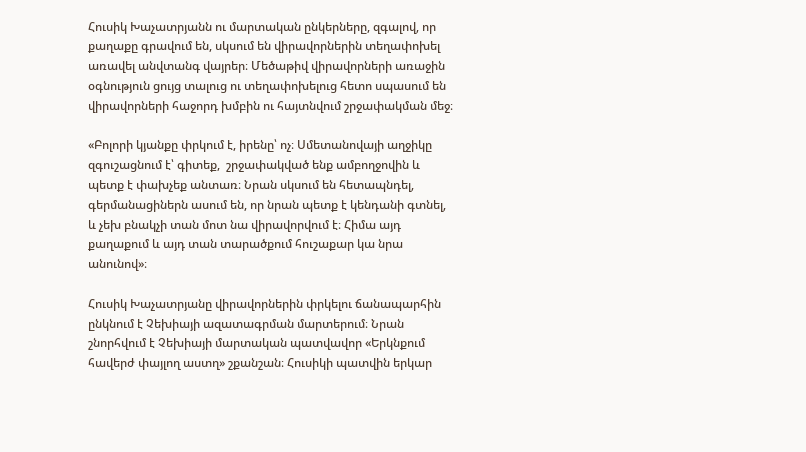Հուսիկ Խաչատրյանն ու մարտական ընկերները, զգալով, որ քաղաքը գրավում են, սկսում են վիրավորներին տեղափոխել առավել անվտանգ վայրեր։ Մեծաթիվ վիրավորների առաջին օգնություն ցույց տալուց ու տեղափոխելուց հետո սպասում են վիրավորների հաջորդ խմբին ու հայտնվում շրջափակման մեջ։

«Բոլորի կյանքը փրկում է, իրենը՝ ոչ։ Սմետանովայի աղջիկը զգուշացնում է՝ գիտեք,  շրջափակված ենք ամբողջովին և պետք է փախչեք անտառ։ Նրան սկսում են հետապնդել, գերմանացիներն ասում են, որ նրան պետք է կենդանի գտնել, և չեխ բնակչի տան մոտ նա վիրավորվում է։ Հիմա այդ քաղաքում և այդ տան տարածքում հուշաքար կա նրա անունով»։

Հուսիկ Խաչատրյանը վիրավորներին փրկելու ճանապարհին ընկնում է Չեխիայի ազատագրման մարտերում։ Նրան շնորհվում է Չեխիայի մարտական պատվավոր «Երկնքում հավերժ փայլող աստղ» շքանշան։ Հուսիկի պատվին երկար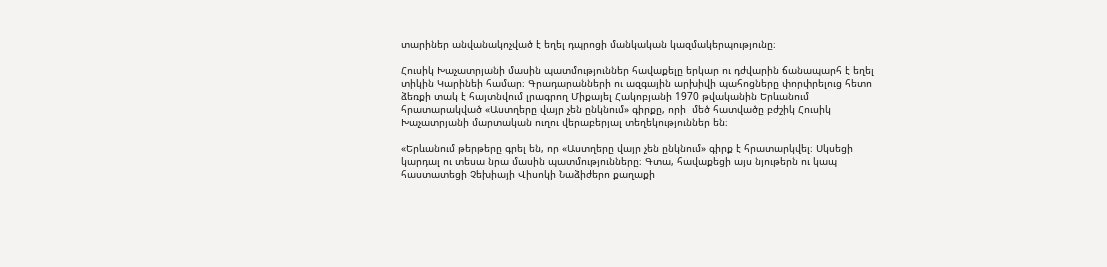տարիներ անվանակոչված է եղել դպրոցի մանկական կազմակերպությունը։

Հուսիկ Խաչատրյանի մասին պատմություններ հավաքելը երկար ու դժվարին ճանապարհ է եղել տիկին Կարինեի համար։ Գրադարանների ու ազգային արխիվի պահոցները փորփրելուց հետո ձեռքի տակ է հայտնվում լրագրող Միքայել Հակոբյանի 1970 թվականին Երևանում հրատարակված «Աստղերը վայր չեն ընկնում» գիրքը, որի  մեծ հատվածը բժշիկ Հուսիկ Խաչատրյանի մարտական ուղու վերաբերյալ տեղեկություններ են։

«Երևանում թերթերը գրել են, որ «Աստղերը վայր չեն ընկնում» գիրք է հրատարկվել։ Սկսեցի կարդալ ու տեսա նրա մասին պատմությունները։ Գտա, հավաքեցի այս նյութերն ու կապ հաստատեցի Չեխիայի Վիսոկի Նաձիժերո քաղաքի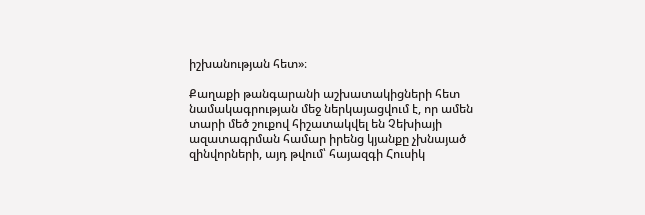իշխանության հետ»։

Քաղաքի թանգարանի աշխատակիցների հետ նամակագրության մեջ ներկայացվում է, որ ամեն տարի մեծ շուքով հիշատակվել են Չեխիայի ազատագրման համար իրենց կյանքը չխնայած զինվորների, այդ թվում՝ հայազգի Հուսիկ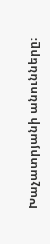Խաչատրյանի անունները։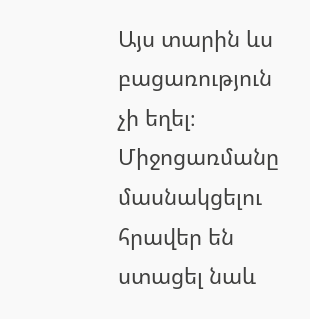Այս տարին ևս բացառություն չի եղել։ Միջոցառմանը մասնակցելու հրավեր են ստացել նաև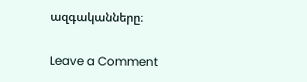ազգականները։

Leave a Comment